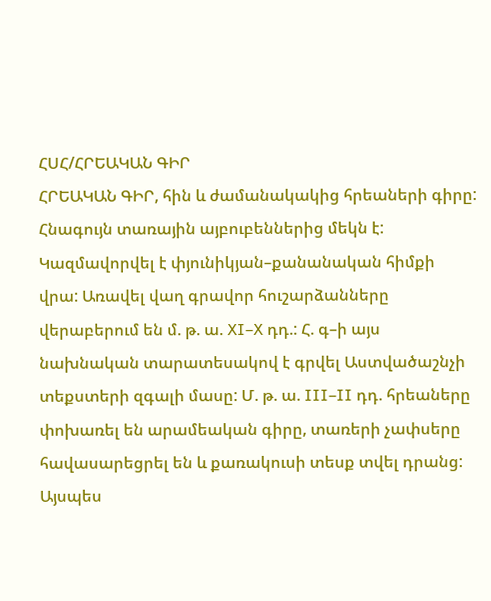ՀՍՀ/ՀՐԵԱԿԱՆ ԳԻՐ
ՀՐԵԱԿԱՆ ԳԻՐ, հին և ժամանակակից հրեաների գիրը: Հնագույն տառային այբուբեններից մեկն է: Կազմավորվել է փյունիկյան–քանանական հիմքի վրա: Առավել վաղ գրավոր հուշարձանները վերաբերում են մ. թ. ա. XI–X դդ.: Հ. գ–ի այս նախնական տարատեսակով է գրվել Աստվածաշնչի տեքստերի զգալի մասը: Մ. թ. ա. III–II դդ. հրեաները փոխառել են արամեական գիրը, տառերի չափսերը հավասարեցրել են և քառակուսի տեսք տվել դրանց: Այսպես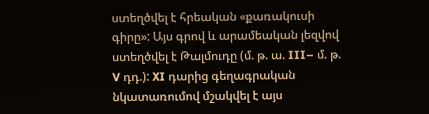ստեղծվել է հրեական «քառակուսի գիրը»: Այս գրով և արամեական լեզվով ստեղծվել է Թալմուդը (մ. թ. ա. III– մ. թ. V դդ.): XI դարից գեղագրական նկատառումով մշակվել է այս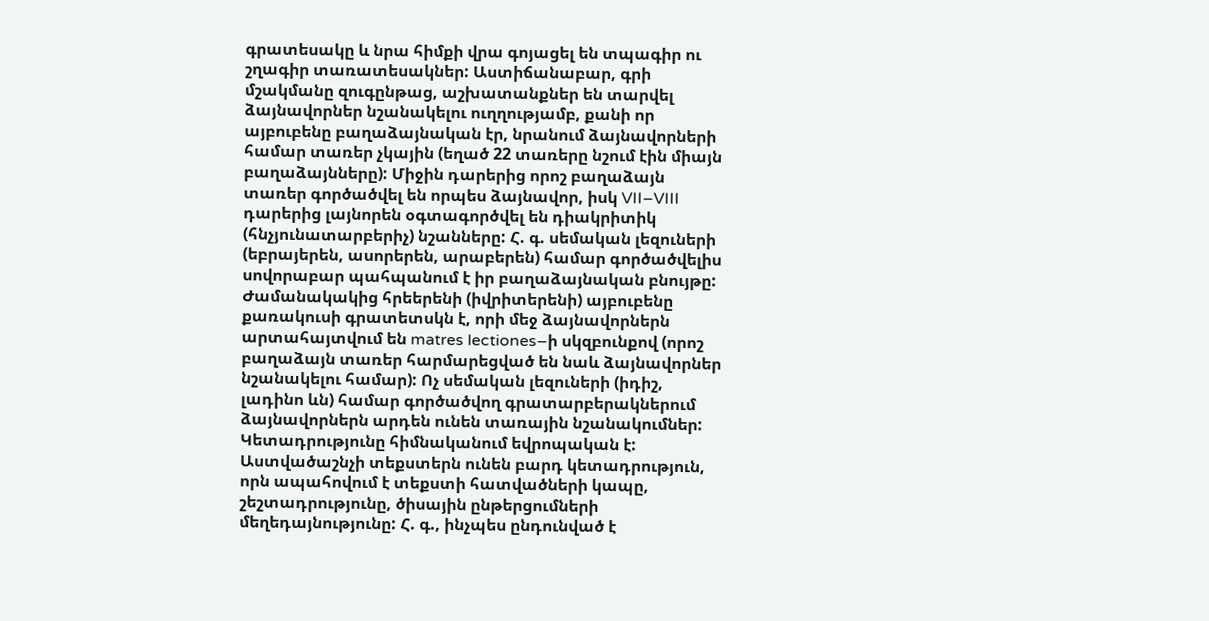գրատեսակը և նրա հիմքի վրա գոյացել են տպագիր ու շղագիր տառատեսակներ: Աստիճանաբար, գրի մշակմանը զուգընթաց, աշխատանքներ են տարվել ձայնավորներ նշանակելու ուղղությամբ, քանի որ այբուբենը բաղաձայնական էր, նրանում ձայնավորների համար տառեր չկային (եղած 22 տառերը նշում էին միայն բաղաձայնները): Միջին դարերից որոշ բաղաձայն տառեր գործածվել են որպես ձայնավոր, իսկ VII–VIII դարերից լայնորեն օգտագործվել են դիակրիտիկ (հնչյունատարբերիչ) նշանները: Հ. գ. սեմական լեզուների (եբրայերեն, ասորերեն, արաբերեն) համար գործածվելիս սովորաբար պահպանում է իր բաղաձայնական բնույթը: Ժամանակակից հրեերենի (իվրիտերենի) այբուբենը քառակուսի գրատետսկն է, որի մեջ ձայնավորներն արտահայտվում են matres lectiones–ի սկզբունքով (որոշ բաղաձայն տառեր հարմարեցված են նաև ձայնավորներ նշանակելու համար): Ոչ սեմական լեզուների (իդիշ, լադինո ևն) համար գործածվող գրատարբերակներում ձայնավորներն արդեն ունեն տառային նշանակումներ: Կետադրությունը հիմնականում եվրոպական է: Աստվածաշնչի տեքստերն ունեն բարդ կետադրություն, որն ապահովում է տեքստի հատվածների կապը, շեշտադրությունը, ծիսային ընթերցումների մեղեդայնությունը: Հ. գ., ինչպես ընդունված է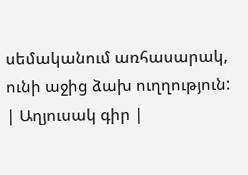սեմականում առհասարակ, ունի աջից ձախ ուղղություն:
| Աղյուսակ գիր |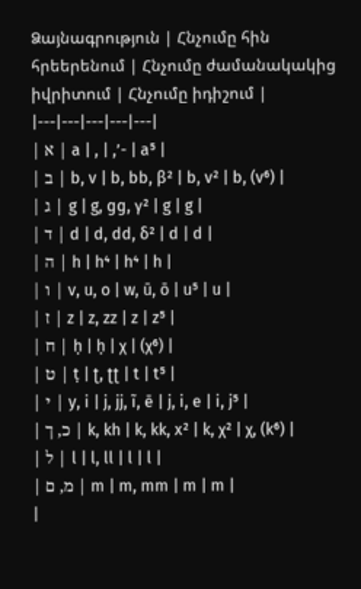Ձայնագրություն | Հնչումը հին հրեերենում | Հնչումը ժամանակակից իվրիտում | Հնչումը իդիշում |
|---|---|---|---|---|
| א | a | , | ,’- | a⁵ |
| ב | b, v | b, bb, β² | b, v² | b, (v⁶) |
| ג | g | g, ɡɡ, γ² | g | g |
| ד | d | d, dd, δ² | d | d |
| ה | h | h⁴ | h⁴ | h |
| ו | v, u, o | w, ū, ō | u⁵ | u |
| ז | z | z, zz | z | z⁵ |
| ח | ḥ | ḥ | χ | (χ⁶) |
| ט | ṭ | ʈ, ʈʈ | t | t⁵ |
| י | y, i | j, jj, ĩ, ē | j, i, e | i, j⁵ |
| כ, ך | k, kh | k, kk, x² | k, χ² | χ, (k⁶) |
| ל | l | l, ll | l | l |
| מ, ם | m | m, mm | m | m |
|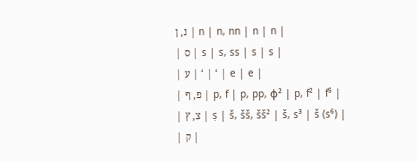נ, ן | n | n, nn | n | n |
| ס | s | s, ss | s | s |
| ע | ‘ | ‘ | e | e |
| פ, ף | p, f | p, pp, φ² | p, f² | f⁵ |
| צ, ץ | ṣ | š, šš, šš² | š, s³ | š (s⁶) |
| ק |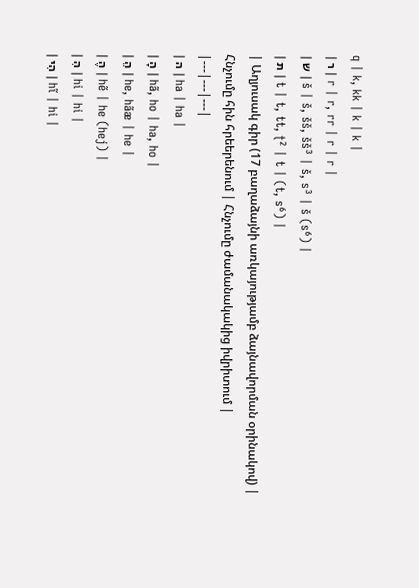q | k, kk | k | k |
| ר | r | r, rr | r | r |
| ש | š | š, šš, šš³ | š, s³ | š (s⁶) |
| ת | t | t, tt, ʈ² | t | (t, s⁶) |
| Աղյուսակ գիր (17 բաղաձայնի առկայությամբ ձայնավորման օրինակով) | Հնչումը հին հրեերենում | Հնչումը ժամանակակից իվրիտում |
|---|---|---|
| ה | ha | ha |
| הָ | hã, ho | ha, ho |
| הֵ | he, hãæ | he |
| הֶ | hẽ | he (hej) |
| הִ | hi | hi |
| הִי | hĩ | hi |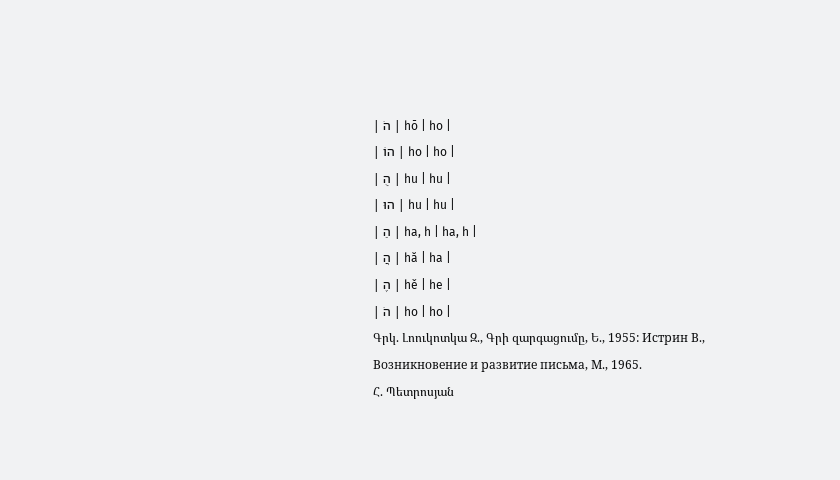| הֹ | hō | ho |
| הוֹ | ho | ho |
| הֻ | hu | hu |
| הוּ | hu | hu |
| הַ | ha, h | ha, h |
| הֲ | hă | ha |
| הֶ | hě | he |
| הֹ | ho | ho |
Գրկ. Լոուկոտկա Զ., Գրի զարգացումը, Ե., 1955: Истрин В., Возникновение и развитие письма, М., 1965.
Հ. Պետրոսյան